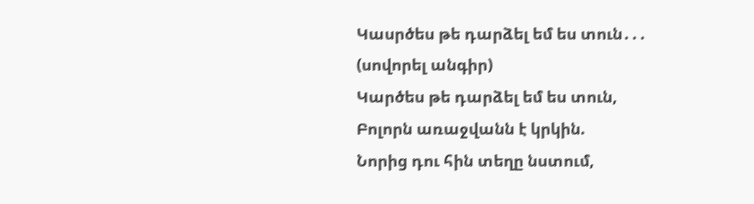Կասրծես թե դարձել եմ ես տուն․․․ (սովորել անգիր)
Կարծես թե դարձել եմ ես տուն,
Բոլորն առաջվանն է կրկին.
Նորից դու հին տեղը նստում,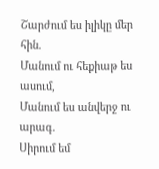Շարժում ես իլիկը մեր հին.
Մանում ու հեքիաթ ես ասում,
Մանում ես անվերջ ու արագ.
Սիրում եմ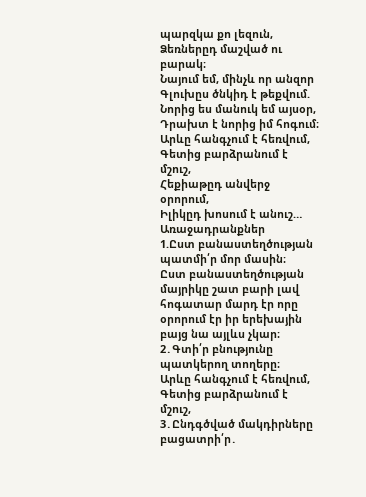պարզկա քո լեզուն,
Ձեռներըդ մաշված ու բարակ։
Նայում եմ, մինչև որ անզոր
Գլուխըս ծնկիդ է թեքվում.
Նորից ես մանուկ եմ այսօր,
Դրախտ է նորից իմ հոգում։
Արևը հանգչում է հեռվում,
Գետից բարձրանում է մշուշ,
Հեքիաթըդ անվերջ օրորում,
Իլիկըդ խոսում է անուշ…
Առաջադրանքներ
1.Ըստ բանաստեղծության պատմի՛ր մոր մասին։
Ըստ բանաստեղծության մայրիկը շատ բարի լավ հոգատար մարդ էր որը օրորում էր իր երեխային բայց նա այլևս չկար։
2․Գտի՛ր բնությունը պատկերող տողերը։
Արևը հանգչում է հեռվում,
Գետից բարձրանում է մշուշ,
3․Ընդգծված մակդիրները բացատրի՛ր․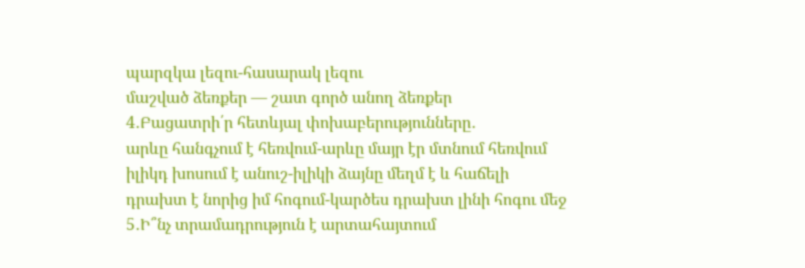պարզկա լեզու-հասարակ լեզու
մաշված ձեռքեր — շատ գործ անող ձեռքեր
4․Բացատրի՛ր հետևյալ փոխաբերությունները․
արևը հանգչում է հեռվում-արևը մայր էր մտնում հեռվում
իլիկդ խոսում է անուշ-իլիկի ձայնը մեղմ է և հաճելի
դրախտ է նորից իմ հոգում-կարծես դրախտ լինի հոգու մեջ
5․Ի՞նչ տրամադրություն է արտահայտում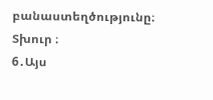բանաստեղծությունը։
Տխուր ։
6․Այս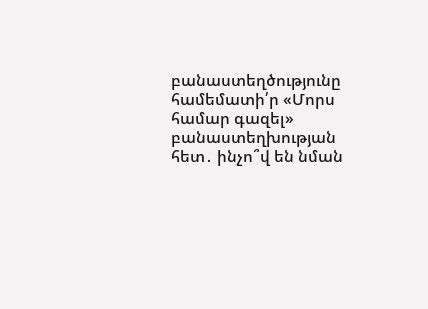բանաստեղծությունը համեմատի՛ր «Մորս համար գազել» բանաստեղխության հետ․ ինչո՞վ են նման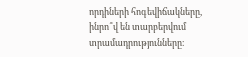որդիների հոգեվիճակները, ինրո՞վ են տարբերվում տրամադրությունները։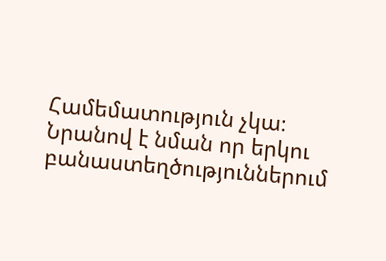Համեմատություն չկա։ Նրանով է նման որ երկու բանաստեղծություններում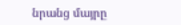նրանց մայրը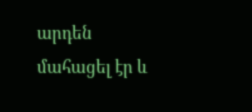արդեն մահացել էր և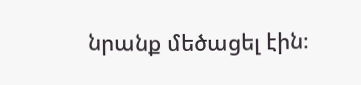նրանք մեծացել էին։